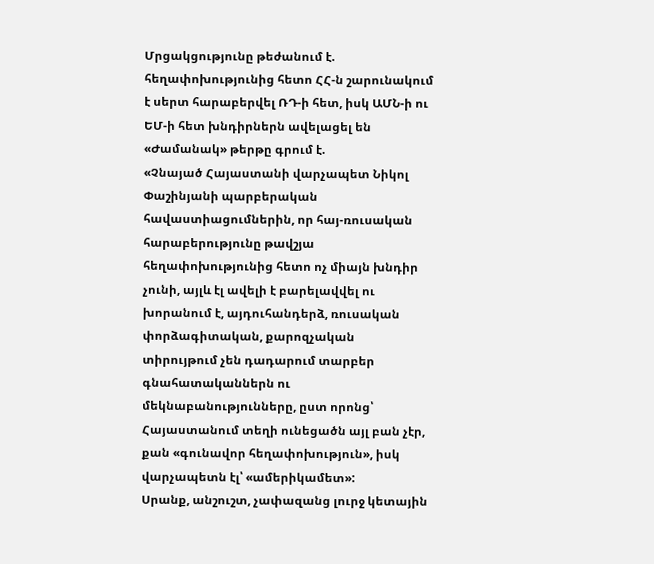Մրցակցությունը թեժանում է. հեղափոխությունից հետո ՀՀ-ն շարունակում է սերտ հարաբերվել ՌԴ-ի հետ, իսկ ԱՄՆ-ի ու ԵՄ-ի հետ խնդիրներն ավելացել են
«Ժամանակ» թերթը գրում է.
«Չնայած Հայաստանի վարչապետ Նիկոլ Փաշինյանի պարբերական հավաստիացումներին, որ հայ-ռուսական հարաբերությունը թավշյա հեղափոխությունից հետո ոչ միայն խնդիր չունի, այլև էլ ավելի է բարելավվել ու խորանում է, այդուհանդերձ, ռուսական փորձագիտական, քարոզչական տիրույթում չեն դադարում տարբեր գնահատականներն ու մեկնաբանությունները, ըստ որոնց՝ Հայաստանում տեղի ունեցածն այլ բան չէր, քան «գունավոր հեղափոխություն», իսկ վարչապետն էլ՝ «ամերիկամետ»:
Սրանք, անշուշտ, չափազանց լուրջ կետային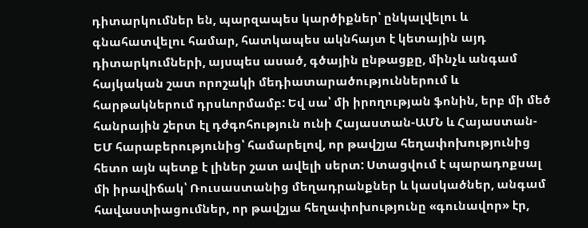դիտարկումներ են, պարզապես կարծիքներ՝ ընկալվելու և գնահատվելու համար, հատկապես ակնհայտ է կետային այդ դիտարկումների, այսպես ասած, գծային ընթացքը, մինչև անգամ հայկական շատ որոշակի մեդիատարածություններում և հարթակներում դրսևորմամբ: Եվ սա՝ մի իրողության ֆոնին, երբ մի մեծ հանրային շերտ էլ դժգոհություն ունի Հայաստան-ԱՄՆ և Հայաստան-ԵՄ հարաբերությունից՝ համարելով, որ թավշյա հեղափոխությունից հետո այն պետք է լիներ շատ ավելի սերտ: Ստացվում է պարադոքսալ մի իրավիճակ՝ Ռուսաստանից մեղադրանքներ և կասկածներ, անգամ հավաստիացումներ, որ թավշյա հեղափոխությունը «գունավոր» էր,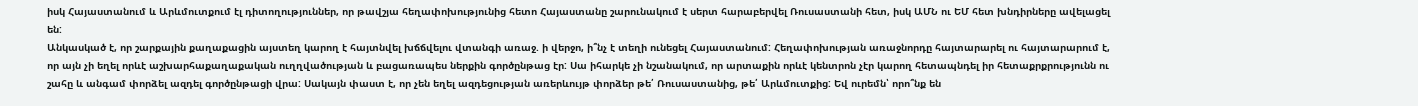իսկ Հայաստանում և Արևմուտքում էլ դիտողություններ, որ թավշյա հեղափոխությունից հետո Հայաստանը շարունակում է սերտ հարաբերվել Ռուսաստանի հետ, իսկ ԱՄՆ ու ԵՄ հետ խնդիրները ավելացել են:
Անկասկած է, որ շարքային քաղաքացին այստեղ կարող է հայտնվել խճճվելու վտանգի առաջ. ի վերջո, ի՞նչ է տեղի ունեցել Հայաստանում: Հեղափոխության առաջնորդը հայտարարել ու հայտարարում է, որ այն չի եղել որևէ աշխարհաքաղաքական ուղղվածության և բացառապես ներքին գործընթաց էր: Սա իհարկե չի նշանակում, որ արտաքին որևէ կենտրոն չէր կարող հետապնդել իր հետաքրքրությունն ու շահը և անգամ փորձել ազդել գործընթացի վրա: Սակայն փաստ է, որ չեն եղել ազդեցության առերևույթ փորձեր թե՛ Ռուսաստանից, թե՛ Արևմուտքից: Եվ ուրեմն՝ որո՞նք են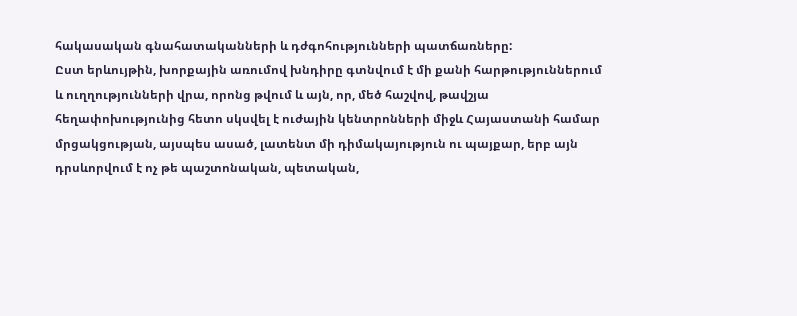հակասական գնահատականների և դժգոհությունների պատճառները:
Ըստ երևույթին, խորքային առումով խնդիրը գտնվում է մի քանի հարթություններում և ուղղությունների վրա, որոնց թվում և այն, որ, մեծ հաշվով, թավշյա հեղափոխությունից հետո սկսվել է ուժային կենտրոնների միջև Հայաստանի համար մրցակցության, այսպես ասած, լատենտ մի դիմակայություն ու պայքար, երբ այն դրսևորվում է ոչ թե պաշտոնական, պետական,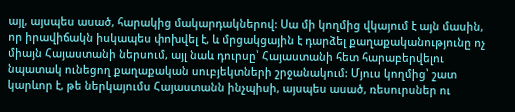այլ, այսպես ասած, հարակից մակարդակներով: Սա մի կողմից վկայում է այն մասին, որ իրավիճակն իսկապես փոխվել է, և մրցակցային է դարձել քաղաքականությունը ոչ միայն Հայաստանի ներսում, այլ նաև դուրսը՝ Հայաստանի հետ հարաբերվելու նպատակ ունեցող քաղաքական սուբյեկտների շրջանակում: Մյուս կողմից՝ շատ կարևոր է, թե ներկայումս Հայաստանն ինչպիսի, այսպես ասած, ռեսուրսներ ու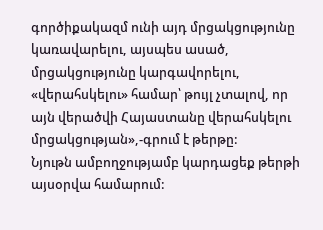գործիքակազմ ունի այդ մրցակցությունը կառավարելու, այսպես ասած, մրցակցությունը կարգավորելու, «վերահսկելու» համար՝ թույլ չտալով, որ այն վերածվի Հայաստանը վերահսկելու մրցակցության»,-գրում է թերթը:
Նյութն ամբողջությամբ կարդացեք թերթի այսօրվա համարում: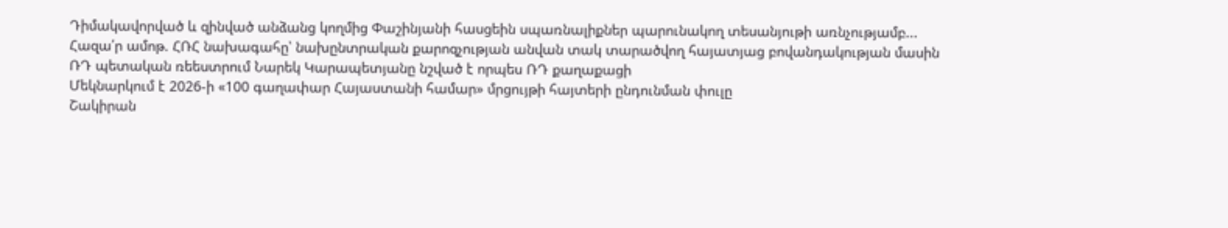Դիմակավորված և զինված անձանց կողմից Փաշինյանի հասցեին սպառնալիքներ պարունակող տեսանյութի առնչությամբ...
Հազա՛ր ամոթ. ՀՌՀ նախագահը՝ նախընտրական քարոզչության անվան տակ տարածվող հայատյաց բովանդակության մասին
ՌԴ պետական ռեեստրում Նարեկ Կարապետյանը նշված է որպես ՌԴ քաղաքացի
Մեկնարկում է 2026-ի «100 գաղափար Հայաստանի համար» մրցույթի հայտերի ընդունման փուլը
Շակիրան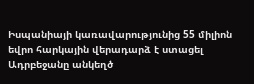Իսպանիայի կառավարությունից 55 միլիոն եվրո հարկային վերադարձ է ստացել
Ադրբեջանը անկեղծ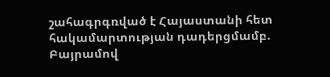շահագրգռված է Հայաստանի հետ հակամարտության դադերցմամբ. Բայրամով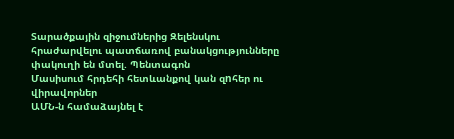Տարածքային զիջումներից Զելենսկու հրաժարվելու պատճառով բանակցությունները փակուղի են մտել. Պենտագոն
Մասիսում հրդեհի հետևանքով կան զnհեր ու վիրավորներ
ԱՄՆ-ն համաձայնել է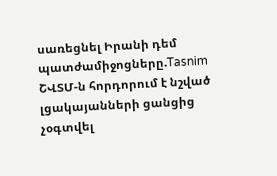սառեցնել Իրանի դեմ պատժամիջոցները.Tasnim
ՇՎՏՄ-ն հորդորում է նշված լցակայանների ցանցից չօգտվել